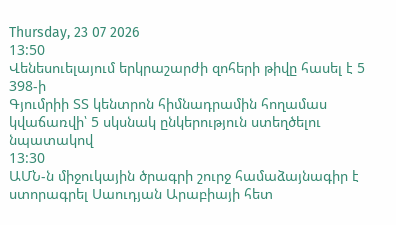Thursday, 23 07 2026
13:50
Վենեսուելայում երկրաշարժի զոհերի թիվը հասել է 5 398-ի
Գյումրիի ՏՏ կենտրոն հիմնադրամին հողամաս կվաճառվի՝ 5 սկսնակ ընկերություն ստեղծելու նպատակով
13:30
ԱՄՆ-ն միջուկային ծրագրի շուրջ համաձայնագիր է ստորագրել Սաուդյան Արաբիայի հետ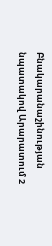Բնակարանաշինության նպատակով Արարատում 2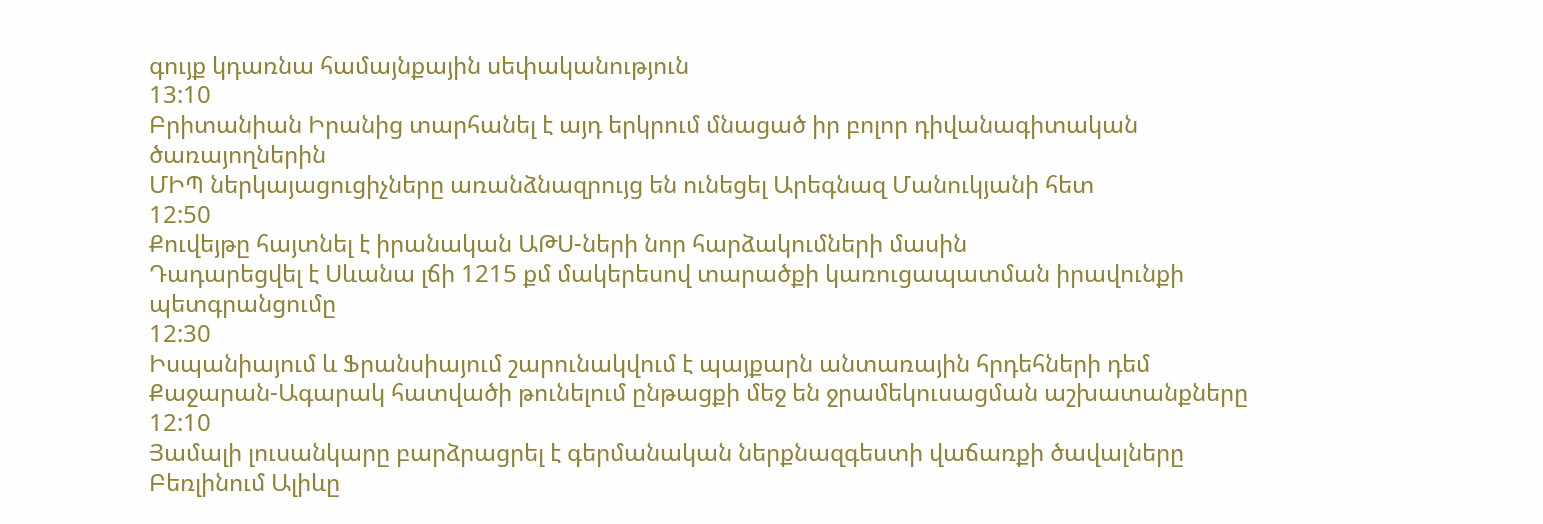գույք կդառնա համայնքային սեփականություն
13:10
Բրիտանիան Իրանից տարհանել է այդ երկրում մնացած իր բոլոր դիվանագիտական ծառայողներին
ՄԻՊ ներկայացուցիչները առանձնազրույց են ունեցել Արեգնազ Մանուկյանի հետ
12:50
Քուվեյթը հայտնել է իրանական ԱԹՍ-ների նոր հարձակումների մասին
Դադարեցվել է Սևանա լճի 1215 քմ մակերեսով տարածքի կառուցապատման իրավունքի պետգրանցումը
12:30
Իսպանիայում և Ֆրանսիայում շարունակվում է պայքարն անտառային հրդեհների դեմ
Քաջարան-Ագարակ հատվածի թունելում ընթացքի մեջ են ջրամեկուսացման աշխատանքները
12:10
Յամալի լուսանկարը բարձրացրել է գերմանական ներքնազգեստի վաճառքի ծավալները
Բեռլինում Ալիևը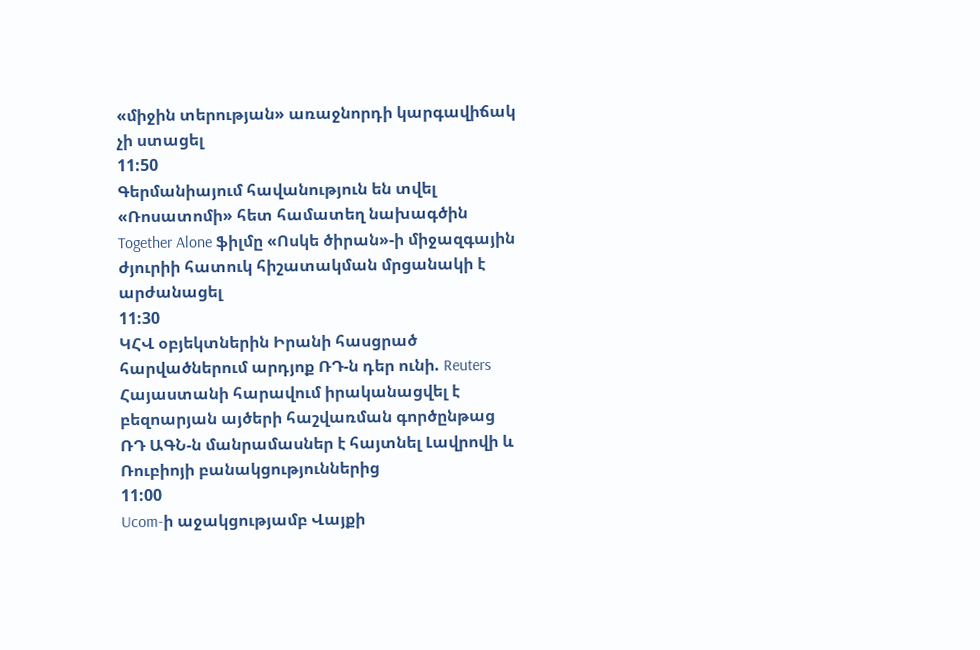«միջին տերության» առաջնորդի կարգավիճակ չի ստացել
11:50
Գերմանիայում հավանություն են տվել «Ռոսատոմի» հետ համատեղ նախագծին
Together Alone ֆիլմը «Ոսկե ծիրան»-ի միջազգային ժյուրիի հատուկ հիշատակման մրցանակի է արժանացել
11:30
ԿՀՎ օբյեկտներին Իրանի հասցրած հարվածներում արդյոք ՌԴ-ն դեր ունի. Reuters
Հայաստանի հարավում իրականացվել է բեզոարյան այծերի հաշվառման գործընթաց
ՌԴ ԱԳՆ-ն մանրամասներ է հայտնել Լավրովի և Ռուբիոյի բանակցություններից
11:00
Ucom-ի աջակցությամբ Վայքի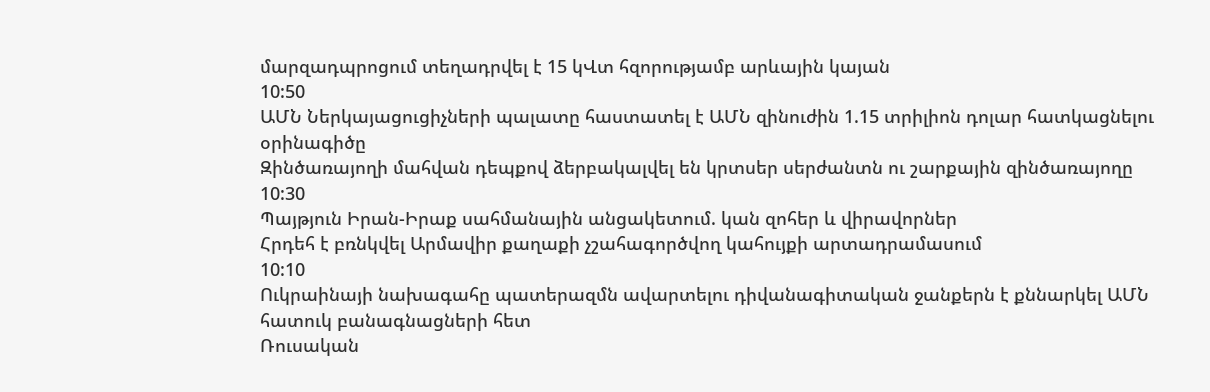մարզադպրոցում տեղադրվել է 15 կՎտ հզորությամբ արևային կայան
10:50
ԱՄՆ Ներկայացուցիչների պալատը հաստատել է ԱՄՆ զինուժին 1.15 տրիլիոն դոլար հատկացնելու օրինագիծը
Զինծառայողի մահվան դեպքով ձերբակալվել են կրտսեր սերժանտն ու շարքային զինծառայողը
10:30
Պայթյուն Իրան-Իրաք սահմանային անցակետում. կան զոհեր և վիրավորներ
Հրդեհ է բռնկվել Արմավիր քաղաքի չշահագործվող կահույքի արտադրամասում
10:10
Ուկրաինայի նախագահը պատերազմն ավարտելու դիվանագիտական ջանքերն է քննարկել ԱՄՆ հատուկ բանագնացների հետ
Ռուսական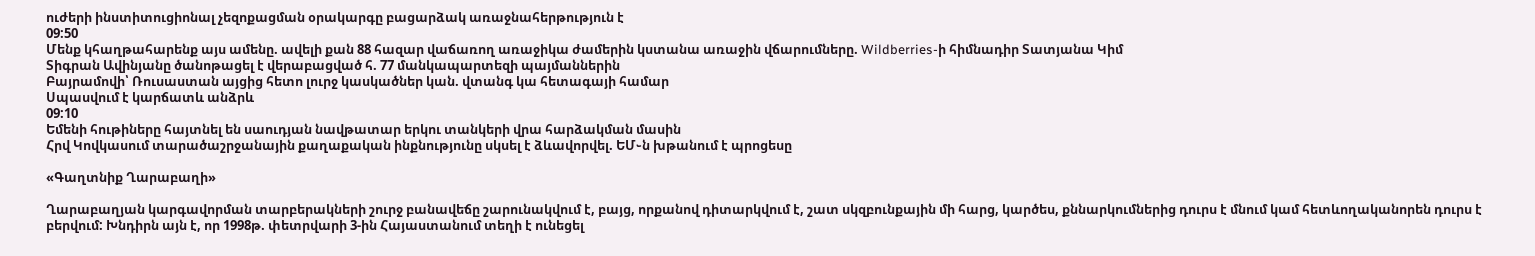ուժերի ինստիտուցիոնալ չեզոքացման օրակարգը բացարձակ առաջնահերթություն է
09:50
Մենք կհաղթահարենք այս ամենը. ավելի քան 88 հազար վաճառող առաջիկա ժամերին կստանա առաջին վճարումները. Wildberries-ի հիմնադիր Տատյանա Կիմ
Տիգրան Ավինյանը ծանոթացել է վերաբացված հ. 77 մանկապարտեզի պայմաններին
Բայրամովի՝ Ռուսաստան այցից հետո լուրջ կասկածներ կան. վտանգ կա հետագայի համար
Սպասվում է կարճատև անձրև
09:10
Եմենի հութիները հայտնել են սաուդյան նավթատար երկու տանկերի վրա հարձակման մասին
Հրվ Կովկասում տարածաշրջանային քաղաքական ինքնությունը սկսել է ձևավորվել. ԵՄ֊ն խթանում է պրոցեսը

«Գաղտնիք Ղարաբաղի»

Ղարաբաղյան կարգավորման տարբերակների շուրջ բանավեճը շարունակվում է, բայց, որքանով դիտարկվում է, շատ սկզբունքային մի հարց, կարծես, քննարկումներից դուրս է մնում կամ հետևողականորեն դուրս է բերվում: Խնդիրն այն է, որ 1998թ. փետրվարի 3-ին Հայաստանում տեղի է ունեցել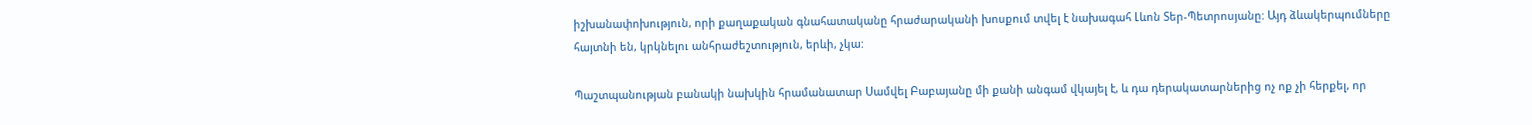իշխանափոխություն, որի քաղաքական գնահատականը հրաժարականի խոսքում տվել է նախագահ Լևոն Տեր-Պետրոսյանը: Այդ ձևակերպումները հայտնի են, կրկնելու անհրաժեշտություն, երևի, չկա:

Պաշտպանության բանակի նախկին հրամանատար Սամվել Բաբայանը մի քանի անգամ վկայել է, և դա դերակատարներից ոչ ոք չի հերքել, որ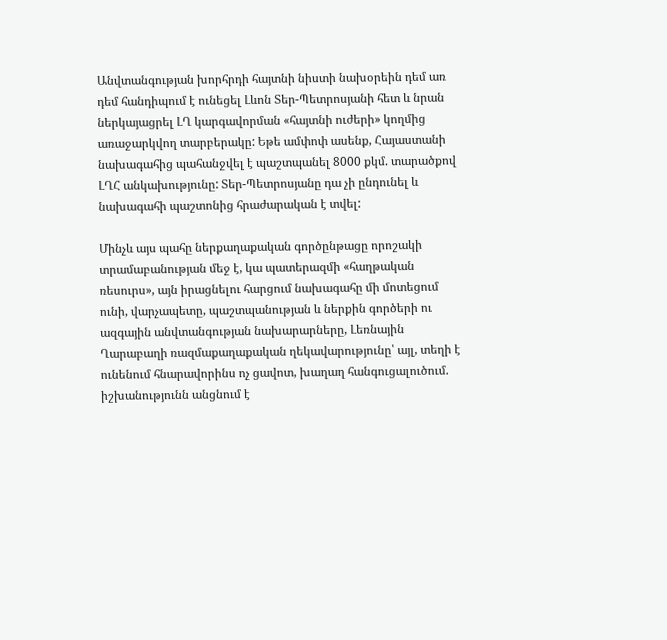Անվտանգության խորհրդի հայտնի նիստի նախօրեին դեմ առ դեմ հանդիպում է ունեցել Լևոն Տեր-Պետրոսյանի հետ և նրան ներկայացրել ԼՂ կարգավորման «հայտնի ուժերի» կողմից առաջարկվող տարբերակը: Եթե ամփոփ ասենք, Հայաստանի նախագահից պահանջվել է պաշտպանել 8000 քկմ. տարածքով ԼՂՀ անկախությունը: Տեր-Պետրոսյանը դա չի ընդունել և նախագահի պաշտոնից հրաժարական է տվել:

Մինչև այս պահը ներքաղաքական գործընթացը որոշակի տրամաբանության մեջ է, կա պատերազմի «հաղթական ռեսուրս», այն իրացնելու հարցում նախագահը մի մոտեցում ունի, վարչապետը, պաշտպանության և ներքին գործերի ու ազգային անվտանգության նախարարները, Լեռնային Ղարաբաղի ռազմաքաղաքական ղեկավարությունը՝ այլ, տեղի է ունենում հնարավորինս ոչ ցավոտ, խաղաղ հանգուցալուծում. իշխանությունն անցնում է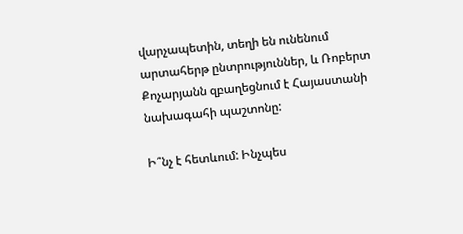վարչապետին, տեղի են ունենում արտահերթ ընտրություններ, և Ռոբերտ Քոչարյանն զբաղեցնում է Հայաստանի նախագահի պաշտոնը:

Ի՞նչ է հետևում: Ինչպես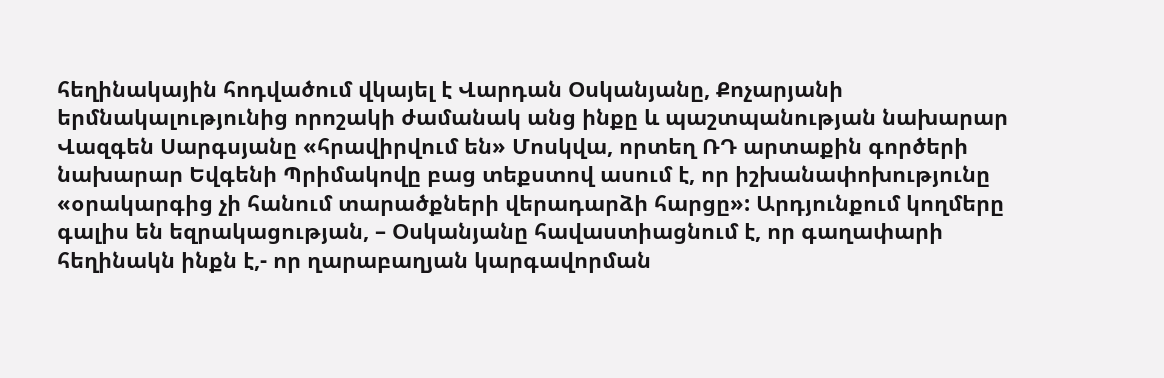հեղինակային հոդվածում վկայել է Վարդան Օսկանյանը, Քոչարյանի երմնակալությունից որոշակի ժամանակ անց ինքը և պաշտպանության նախարար Վազգեն Սարգսյանը «հրավիրվում են» Մոսկվա, որտեղ ՌԴ արտաքին գործերի նախարար Եվգենի Պրիմակովը բաց տեքստով ասում է, որ իշխանափոխությունը «օրակարգից չի հանում տարածքների վերադարձի հարցը»: Արդյունքում կողմերը գալիս են եզրակացության, – Օսկանյանը հավաստիացնում է, որ գաղափարի հեղինակն ինքն է,- որ ղարաբաղյան կարգավորման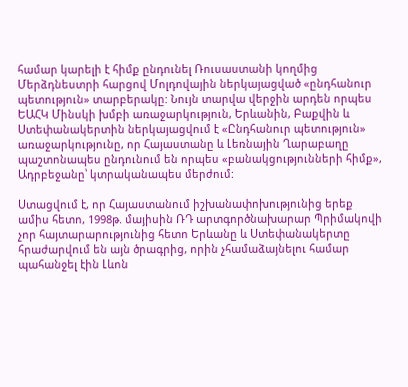համար կարելի է հիմք ընդունել Ռուսաստանի կողմից Մերձդնեստրի հարցով Մոլդովային ներկայացված «ընդհանուր պետություն» տարբերակը: Նույն տարվա վերջին արդեն որպես ԵԱՀԿ Մինսկի խմբի առաջարկություն, Երևանին, Բաքվին և Ստեփանակերտին ներկայացվում է «Ընդհանուր պետություն» առաջարկությունը, որ Հայաստանը և Լեռնային Ղարաբաղը պաշտոնապես ընդունում են որպես «բանակցությունների հիմք», Ադրբեջանը՝ կտրականապես մերժում:

Ստացվում է, որ Հայաստանում իշխանափոխությունից երեք ամիս հետո, 1998թ. մայիսին ՌԴ արտգործնախարար Պրիմակովի չոր հայտարարությունից հետո Երևանը և Ստեփանակերտը հրաժարվում են այն ծրագրից, որին չհամաձայնելու համար պահանջել էին Լևոն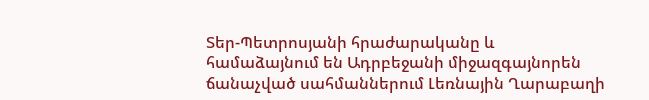Տեր-Պետրոսյանի հրաժարականը և համաձայնում են Ադրբեջանի միջազգայնորեն ճանաչված սահմաններում Լեռնային Ղարաբաղի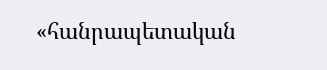«հանրապետական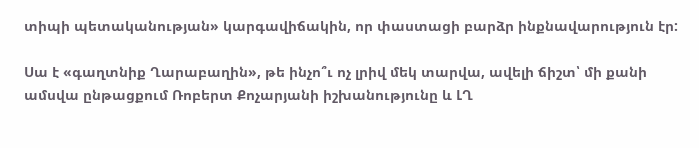տիպի պետականության» կարգավիճակին, որ փաստացի բարձր ինքնավարություն էր:

Սա է «գաղտնիք Ղարաբաղին», թե ինչո՞ւ ոչ լրիվ մեկ տարվա, ավելի ճիշտ՝ մի քանի ամսվա ընթացքում Ռոբերտ Քոչարյանի իշխանությունը և ԼՂ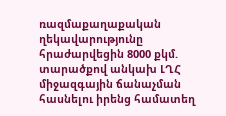ռազմաքաղաքական ղեկավարությունը հրաժարվեցին 8000 քկմ. տարածքով անկախ ԼՂՀ միջազգային ճանաչման հասնելու իրենց համատեղ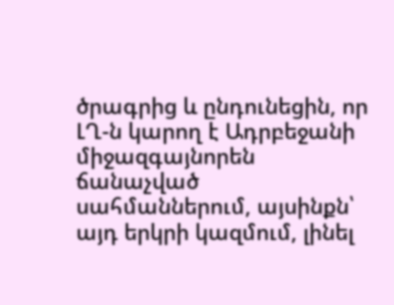ծրագրից և ընդունեցին, որ ԼՂ-ն կարող է Ադրբեջանի միջազգայնորեն ճանաչված սահմաններում, այսինքն՝ այդ երկրի կազմում, լինել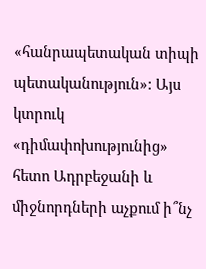«հանրապետական տիպի պետականություն»: Այս կտրուկ «դիմափոխությունից» հետո Ադրբեջանի և միջնորդների աչքում ի՞նչ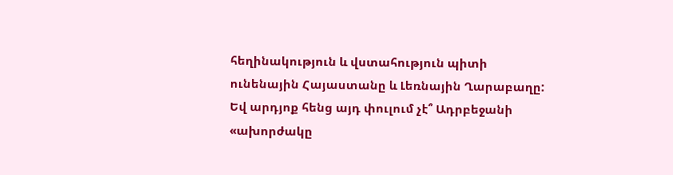հեղինակություն և վստահություն պիտի ունենային Հայաստանը և Լեռնային Ղարաբաղը: Եվ արդյոք հենց այդ փուլում չէ՞ Ադրբեջանի «ախորժակը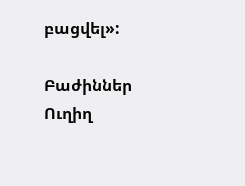բացվել»:

Բաժիններ
Ուղիղ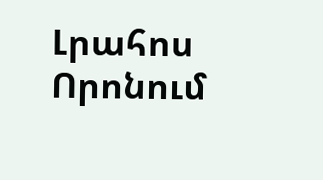Լրահոս
Որոնում